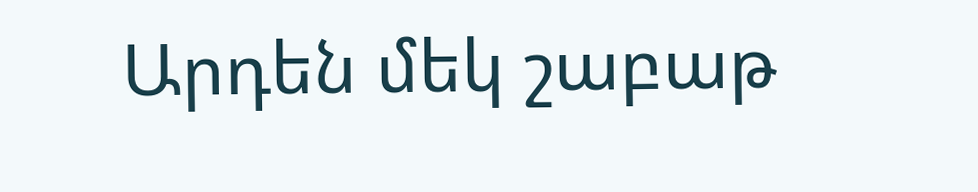Արդեն մեկ շաբաթ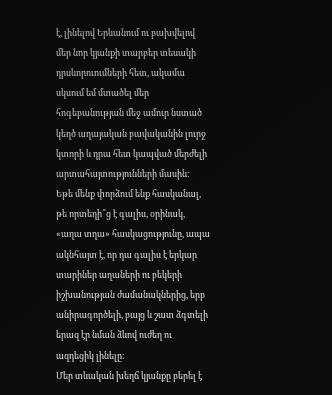է, լինելով Երևանում ու բախվելով մեր նոր կյանքի տարբեր տեսակի դրսևորուումների հետ, ակամա սկսում եմ մտածել մեր հոգեբանության մեջ ամուր նստած կեղծ աղայական բավականին լուրջ կտորի և դրա հետ կապված մերժելի արտահայտությունների մասին։
Եթե մենք փորձում ենք հասկանալ, թե որտեղի՞ց է գալիս, օրինակ, «աղա տղա» հասկացությունը, ապա ակնհայտ է, որ դա գալիս է երկար տարիներ աղաների ու բեկերի իշխանության ժամանակներից, երբ անիրագործելի, բայց և շատ ձգտելի երազ էր նման ձևով ուժեղ ու ազդեցիկ լինելը։
Մեր տևական խեղճ կյանքը բերել է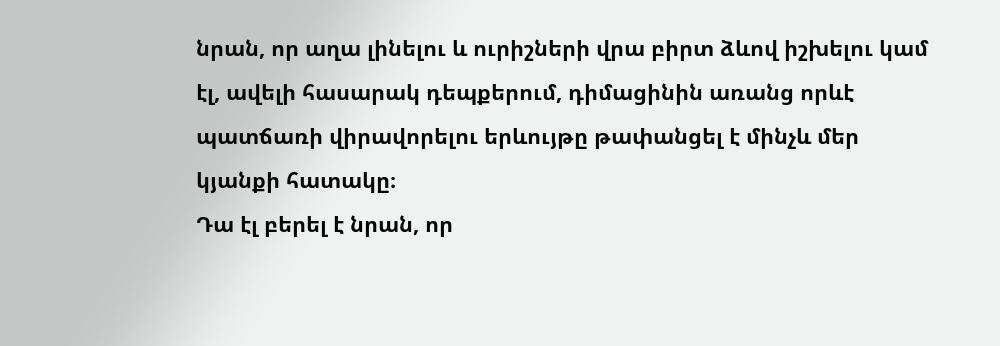նրան, որ աղա լինելու և ուրիշների վրա բիրտ ձևով իշխելու կամ էլ, ավելի հասարակ դեպքերում, դիմացինին առանց որևէ պատճառի վիրավորելու երևույթը թափանցել է մինչև մեր կյանքի հատակը։
Դա էլ բերել է նրան, որ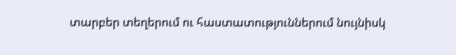տարբեր տեղերում ու հաստատություններում նույնիսկ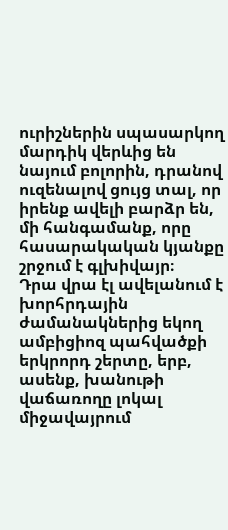ուրիշներին սպասարկող մարդիկ վերևից են նայում բոլորին, դրանով ուզենալով ցույց տալ, որ իրենք ավելի բարձր են, մի հանգամանք, որը հասարակական կյանքը շրջում է գլխիվայր։
Դրա վրա էլ ավելանում է խորհրդային ժամանակներից եկող ամբիցիոզ պահվածքի երկրորդ շերտը, երբ, ասենք, խանութի վաճառողը լոկալ միջավայրում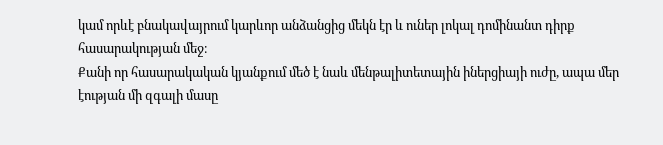կամ որևէ բնակավայրում կարևոր անձանցից մեկն էր և ուներ լոկալ դոմինանտ դիրք հասարակության մեջ։
Քանի որ հասարակական կյանքում մեծ է նաև մենթալիտետային իներցիայի ուժը, ապա մեր էության մի զգալի մասը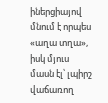իներցիայով մնում է որպես «աղա տղա», իսկ մյուս մասն էլ՝ լպիրշ վաճառող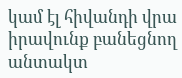կամ էլ հիվանդի վրա իրավունք բանեցնող անտակտ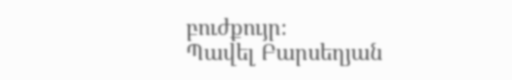բուժքույր։
Պավել Բարսեղյան